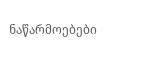ნაწარმოებები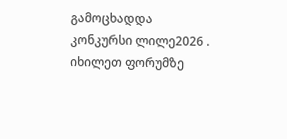გამოცხადდა კონკურსი ლილე2026 . იხილეთ ფორუმზე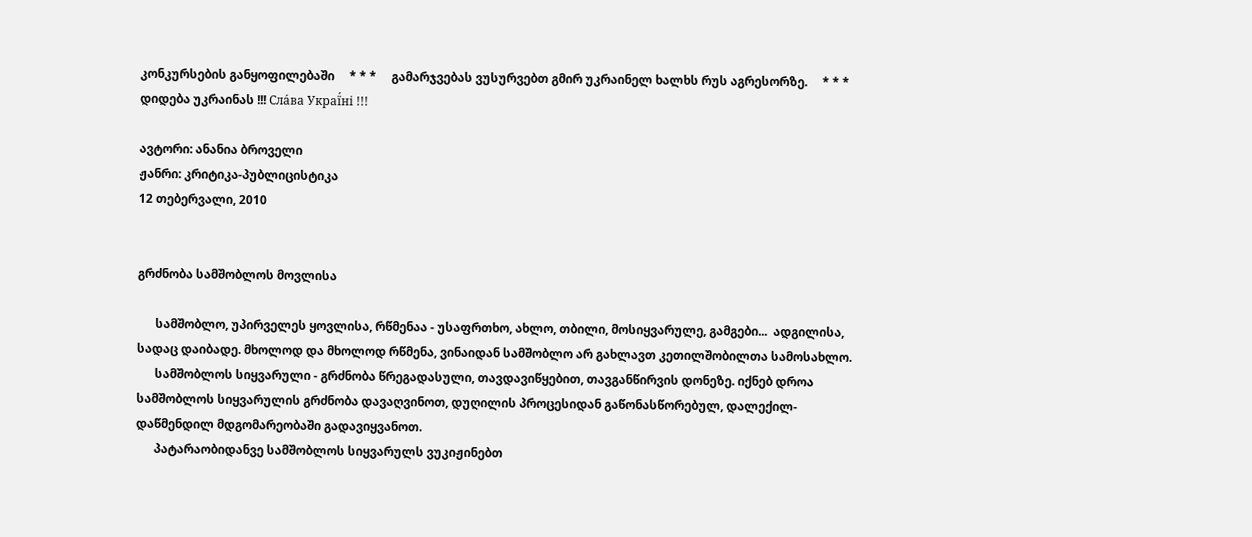კონკურსების განყოფილებაში     * * *     გამარჯვებას ვუსურვებთ გმირ უკრაინელ ხალხს რუს აგრესორზე.     * * *     დიდება უკრაინას !!! Сла́ва Украї́ні !!!

ავტორი: ანანია ბროველი
ჟანრი: კრიტიკა-პუბლიცისტიკა
12 თებერვალი, 2010


გრძნობა სამშობლოს მოვლისა

      სამშობლო, უპირველეს ყოვლისა, რწმენაა - უსაფრთხო, ახლო, თბილი, მოსიყვარულე, გამგები...  ადგილისა, სადაც დაიბადე. მხოლოდ და მხოლოდ რწმენა, ვინაიდან სამშობლო არ გახლავთ კეთილშობილთა სამოსახლო.
      სამშობლოს სიყვარული - გრძნობა წრეგადასული, თავდავიწყებით, თავგანწირვის დონეზე. იქნებ დროა სამშობლოს სიყვარულის გრძნობა დავაღვინოთ, დუღილის პროცესიდან გაწონასწორებულ, დალექილ-დაწმენდილ მდგომარეობაში გადავიყვანოთ.
      პატარაობიდანვე სამშობლოს სიყვარულს ვუკიჟინებთ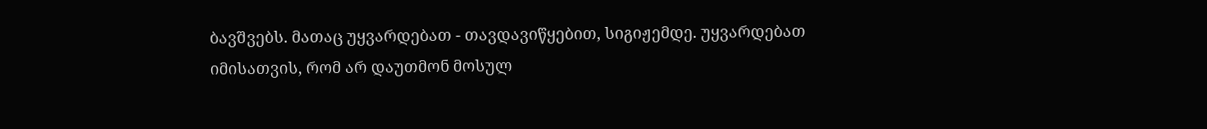ბავშვებს. მათაც უყვარდებათ - თავდავიწყებით, სიგიჟემდე. უყვარდებათ იმისათვის, რომ არ დაუთმონ მოსულ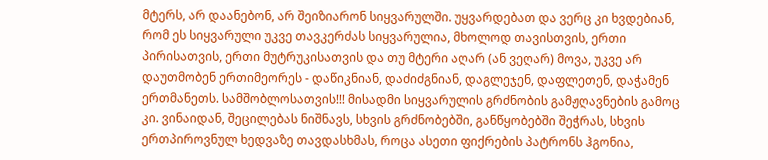მტერს, არ დაანებონ, არ შეიზიარონ სიყვარულში. უყვარდებათ და ვერც კი ხვდებიან, რომ ეს სიყვარული უკვე თავკერძას სიყვარულია, მხოლოდ თავისთვის, ერთი პირისათვის, ერთი მუტრუკისათვის და თუ მტერი აღარ (ან ვეღარ) მოვა, უკვე არ დაუთმობენ ერთიმეორეს - დაწიკნიან, დაძიძგნიან, დაგლეჯენ, დაფლეთენ, დაჭამენ ერთმანეთს. სამშობლოსათვის!!! მისადმი სიყვარულის გრძნობის გამჟღავნების გამოც კი. ვინაიდან, შეცილებას ნიშნავს, სხვის გრძნობებში, განწყობებში შეჭრას, სხვის ერთპიროვნულ ხედვაზე თავდასხმას, როცა ასეთი ფიქრების პატრონს ჰგონია,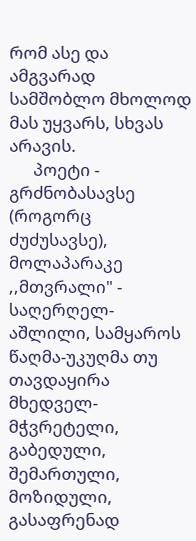რომ ასე და ამგვარად სამშობლო მხოლოდ მას უყვარს, სხვას არავის.
      პოეტი - გრძნობასავსე (როგორც ძუძუსავსე), მოლაპარაკე ,,მთვრალი" - საღერღელ-აშლილი, სამყაროს წაღმა-უკუღმა თუ თავდაყირა მხედველ-მჭვრეტელი, გაბედული, შემართული, მოზიდული, გასაფრენად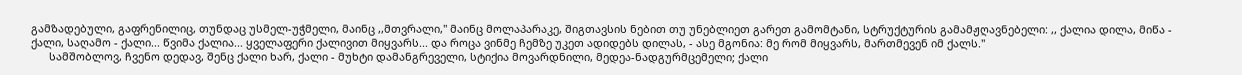გამზადებული, გაფრენილიც, თუნდაც უსმელ-უჭმელი, მაინც ,,მთვრალი," მაინც მოლაპარაკე, შიგთავსის ნებით თუ უნებლიეთ გარეთ გამომტანი, სტრუქტურის გამამჟღავნებელი: ,, ქალია დილა, მიწა - ქალი, საღამო - ქალი... წვიმა ქალია... ყველაფერი ქალივით მიყვარს... და როცა ვინმე ჩემზე უკეთ ადიდებს დილას, - ასე მგონია: მე რომ მიყვარს, მართმევენ იმ ქალს."
      სამშობლოვ, ჩვენო დედავ, შენც ქალი ხარ, ქალი - მუხტი დამანგრეველი, სტიქია მოვარდნილი, მედეა-ნადგურმცემელი; ქალი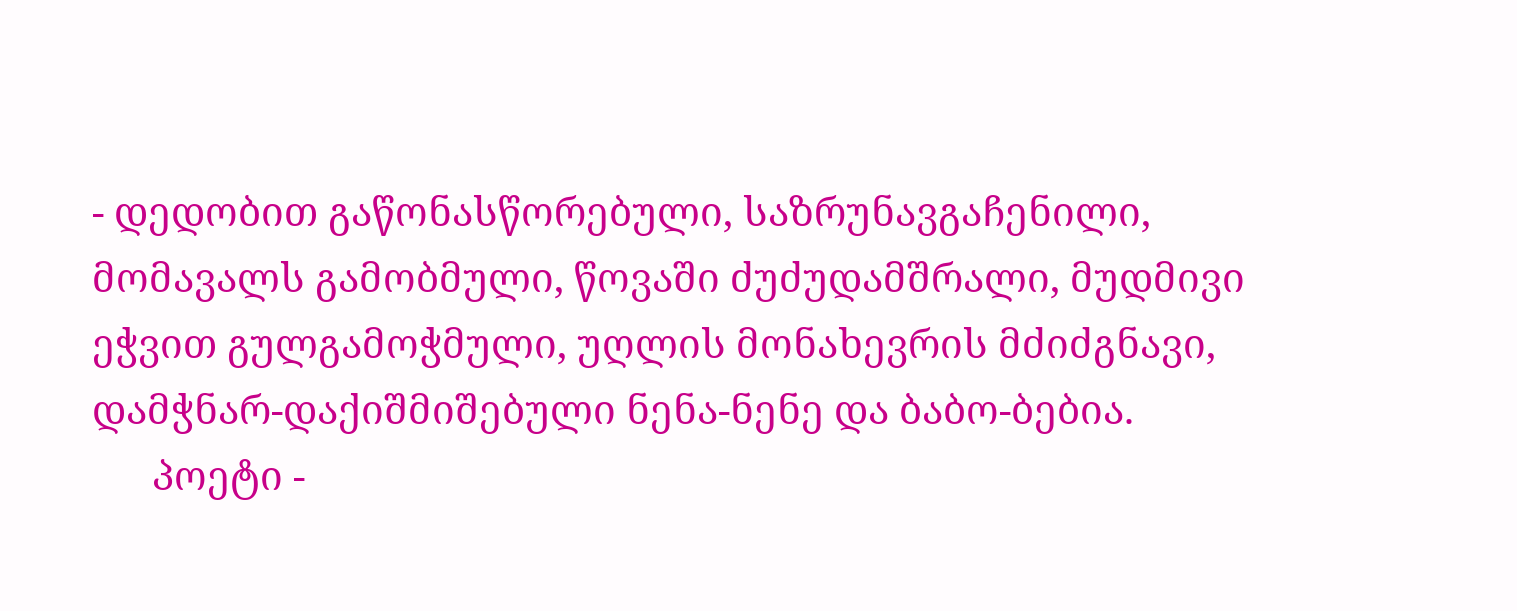- დედობით გაწონასწორებული, საზრუნავგაჩენილი, მომავალს გამობმული, წოვაში ძუძუდამშრალი, მუდმივი ეჭვით გულგამოჭმული, უღლის მონახევრის მძიძგნავი, დამჭნარ-დაქიშმიშებული ნენა-ნენე და ბაბო-ბებია.
      პოეტი -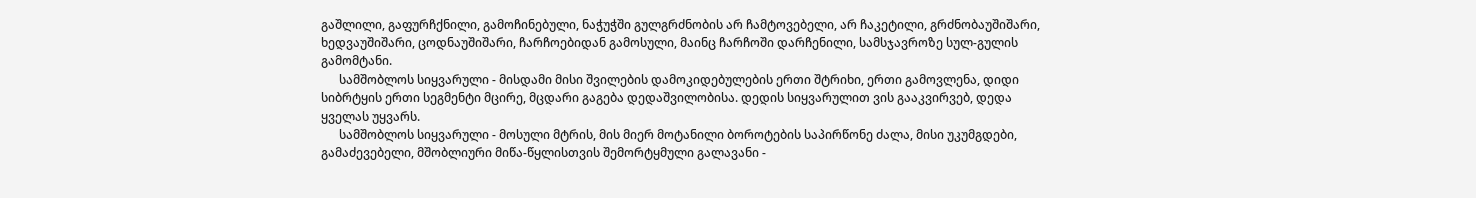გაშლილი, გაფურჩქნილი, გამოჩინებული, ნაჭუჭში გულგრძნობის არ ჩამტოვებელი, არ ჩაკეტილი, გრძნობაუშიშარი, ხედვაუშიშარი, ცოდნაუშიშარი, ჩარჩოებიდან გამოსული, მაინც ჩარჩოში დარჩენილი, სამსჯავროზე სულ-გულის გამომტანი.
      სამშობლოს სიყვარული - მისდამი მისი შვილების დამოკიდებულების ერთი შტრიხი, ერთი გამოვლენა, დიდი სიბრტყის ერთი სეგმენტი მცირე, მცდარი გაგება დედაშვილობისა. დედის სიყვარულით ვის გააკვირვებ, დედა ყველას უყვარს.
      სამშობლოს სიყვარული - მოსული მტრის, მის მიერ მოტანილი ბოროტების საპირწონე ძალა, მისი უკუმგდები, გამაძევებელი, მშობლიური მიწა-წყლისთვის შემორტყმული გალავანი -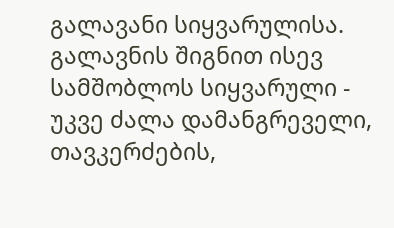გალავანი სიყვარულისა. გალავნის შიგნით ისევ სამშობლოს სიყვარული - უკვე ძალა დამანგრეველი, თავკერძების,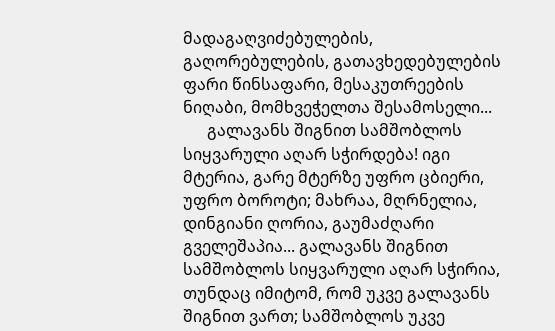მადაგაღვიძებულების, გაღორებულების, გათავხედებულების ფარი წინსაფარი, მესაკუთრეების ნიღაბი, მომხვეჭელთა შესამოსელი...
      გალავანს შიგნით სამშობლოს სიყვარული აღარ სჭირდება! იგი მტერია, გარე მტერზე უფრო ცბიერი, უფრო ბოროტი; მახრაა, მღრნელია, დინგიანი ღორია, გაუმაძღარი გველეშაპია... გალავანს შიგნით სამშობლოს სიყვარული აღარ სჭირია, თუნდაც იმიტომ, რომ უკვე გალავანს შიგნით ვართ; სამშობლოს უკვე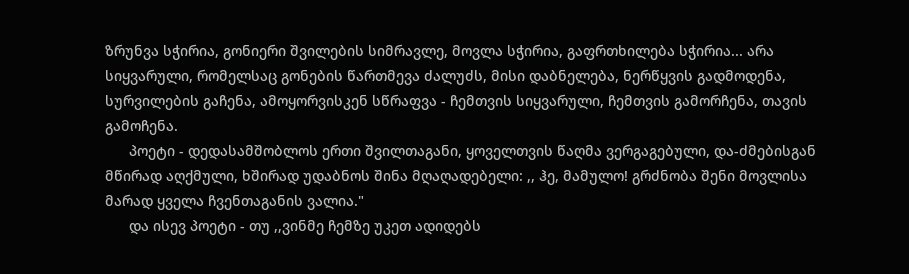ზრუნვა სჭირია, გონიერი შვილების სიმრავლე, მოვლა სჭირია, გაფრთხილება სჭირია... არა სიყვარული, რომელსაც გონების წართმევა ძალუძს, მისი დაბნელება, ნერწყვის გადმოდენა, სურვილების გაჩენა, ამოყორვისკენ სწრაფვა - ჩემთვის სიყვარული, ჩემთვის გამორჩენა, თავის გამოჩენა.
      პოეტი - დედასამშობლოს ერთი შვილთაგანი, ყოველთვის წაღმა ვერგაგებული, და-ძმებისგან მწირად აღქმული, ხშირად უდაბნოს შინა მღაღადებელი: ,, ჰე, მამულო! გრძნობა შენი მოვლისა მარად ყველა ჩვენთაგანის ვალია."
      და ისევ პოეტი - თუ ,,ვინმე ჩემზე უკეთ ადიდებს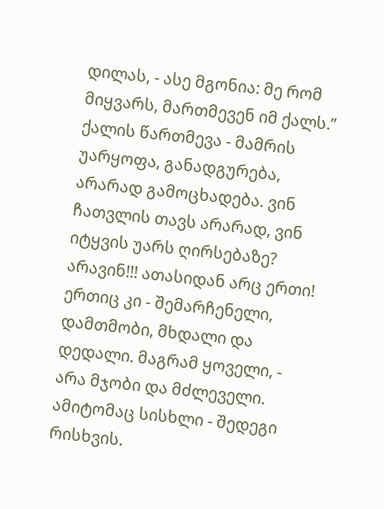დილას, - ასე მგონია: მე რომ მიყვარს, მართმევენ იმ ქალს.” ქალის წართმევა - მამრის უარყოფა, განადგურება, არარად გამოცხადება. ვინ ჩათვლის თავს არარად, ვინ იტყვის უარს ღირსებაზე? არავინ!!! ათასიდან არც ერთი! ერთიც კი - შემარჩენელი, დამთმობი, მხდალი და დედალი. მაგრამ ყოველი, - არა მჯობი და მძლეველი. ამიტომაც სისხლი - შედეგი რისხვის.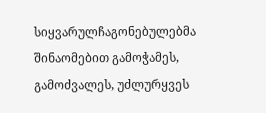სიყვარულჩაგონებულებმა შინაომებით გამოჭამეს, გამოძვალეს, უძლურყვეს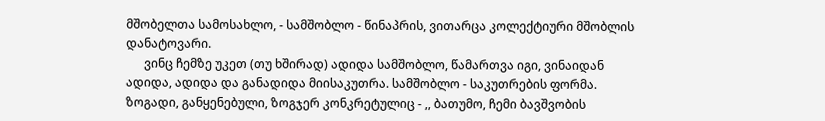მშობელთა სამოსახლო, - სამშობლო - წინაპრის, ვითარცა კოლექტიური მშობლის დანატოვარი.
      ვინც ჩემზე უკეთ (თუ ხშირად) ადიდა სამშობლო, წამართვა იგი, ვინაიდან ადიდა, ადიდა და განადიდა მიისაკუთრა. სამშობლო - საკუთრების ფორმა. ზოგადი, განყენებული, ზოგჯერ კონკრეტულიც - ,, ბათუმო, ჩემი ბავშვობის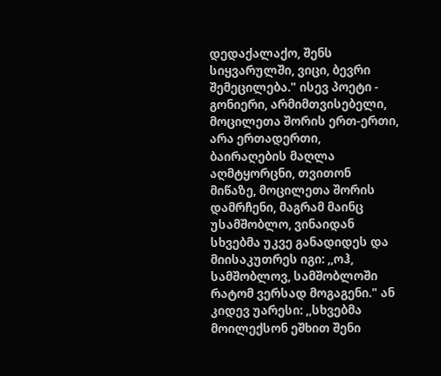დედაქალაქო, შენს სიყვარულში, ვიცი, ბევრი შემეცილება." ისევ პოეტი - გონიერი, არმიმთვისებელი, მოცილეთა შორის ერთ-ერთი, არა ერთადერთი, ბაირაღების მაღლა აღმტყორცნი, თვითონ მიწაზე, მოცილეთა შორის დამრჩენი, მაგრამ მაინც უსამშობლო, ვინაიდან სხვებმა უკვე განადიდეს და მიისაკუთრეს იგი: ,,ოჰ, სამშობლოვ, სამშობლოში რატომ ვერსად მოგაგენი." ან კიდევ უარესი: ,,სხვებმა მოილექსონ ეშხით შენი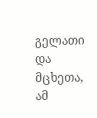გელათი და მცხეთა, ამ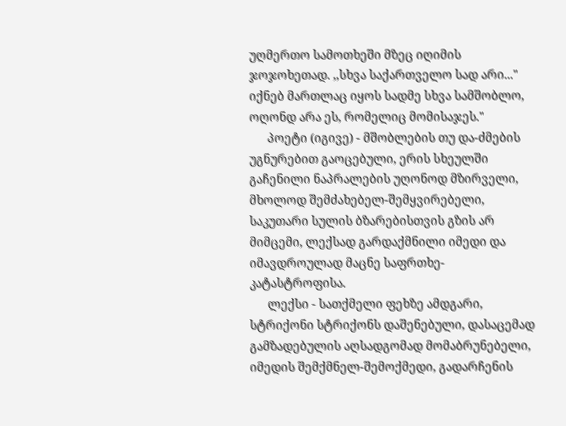უღმერთო სამოთხეში მზეც იღიმის ჯოჯოხეთად. ,,სხვა საქართველო სად არი..." იქნებ მართლაც იყოს სადმე სხვა სამშობლო, ოღონდ არა ეს, რომელიც მომისაჯეს."
      პოეტი (იგივე) - მშობლების თუ და-ძმების უგნურებით გაოცებული, ერის სხეულში გაჩენილი ნაპრალების უღონოდ მზირველი, მხოლოდ შემძახებელ-შემყვირებელი, საკუთარი სულის ბზარებისთვის გზის არ მიმცემი, ლექსად გარდაქმნილი იმედი და იმავდროულად მაცნე საფრთხე-კატასტროფისა.
      ლექსი - სათქმელი ფეხზე ამდგარი, სტრიქონი სტრიქონს დაშენებული, დასაცემად გამზადებულის აღსადგომად მომაბრუნებელი, იმედის შემქმნელ-შემოქმედი, გადარჩენის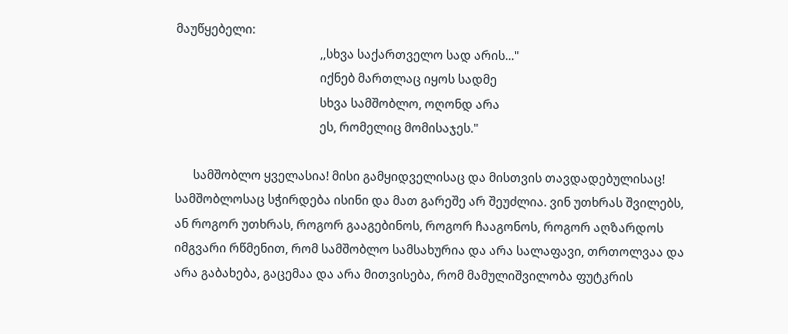მაუწყებელი:
                                                ,,სხვა საქართველო სად არის..."
                                                იქნებ მართლაც იყოს სადმე
                                                სხვა სამშობლო, ოღონდ არა
                                                ეს, რომელიც მომისაჯეს."

      სამშობლო ყველასია! მისი გამყიდველისაც და მისთვის თავდადებულისაც! სამშობლოსაც სჭირდება ისინი და მათ გარეშე არ შეუძლია. ვინ უთხრას შვილებს, ან როგორ უთხრას, როგორ გააგებინოს, როგორ ჩააგონოს, როგორ აღზარდოს იმგვარი რწმენით, რომ სამშობლო სამსახურია და არა სალაფავი, თრთოლვაა და არა გაბახება, გაცემაა და არა მითვისება, რომ მამულიშვილობა ფუტკრის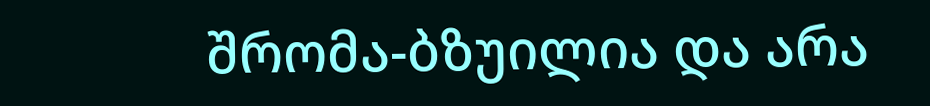შრომა-ბზუილია და არა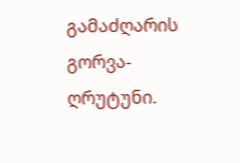გამაძღარის გორვა-ღრუტუნი.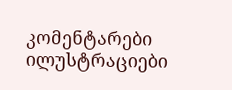კომენტარები ილუსტრაციები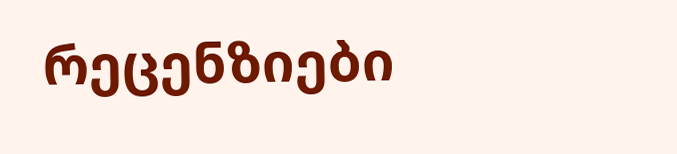რეცენზიები